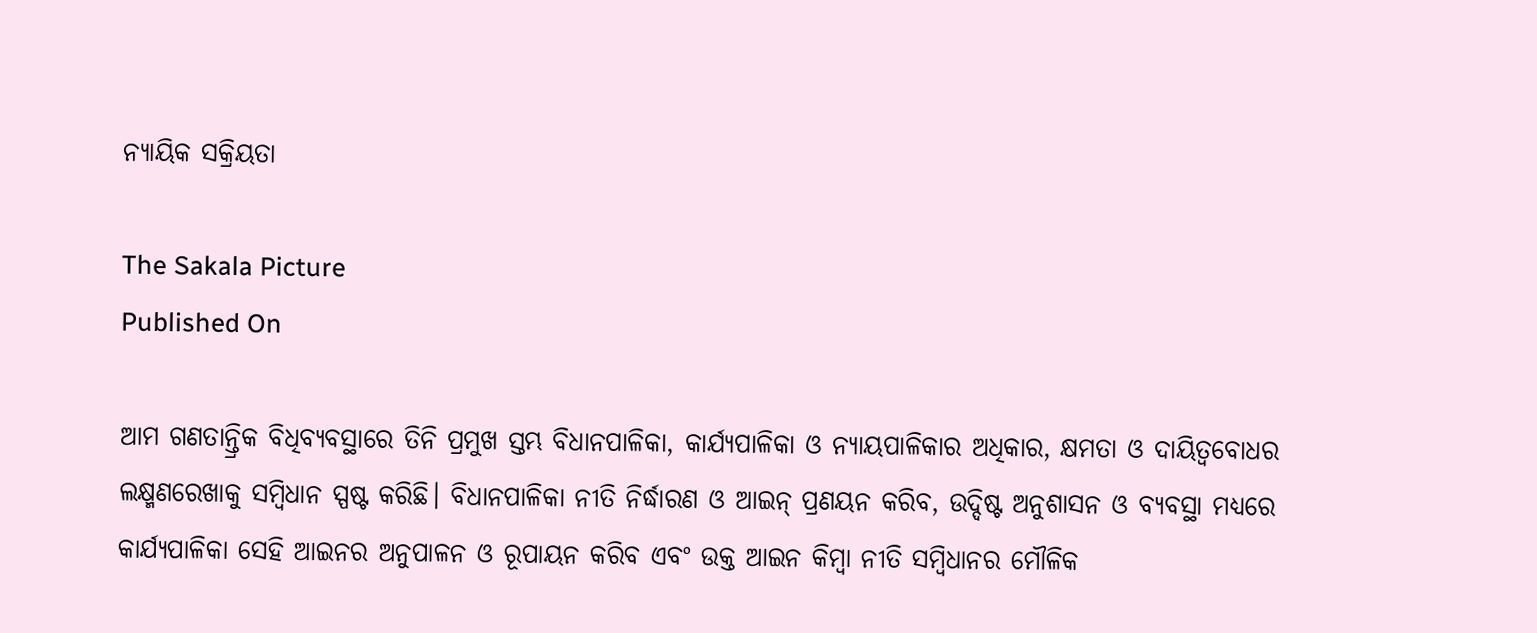ନ୍ୟାୟିକ ସକ୍ରିୟତା

The Sakala Picture
Published On

ଆମ ଗଣତାନ୍ତ୍ରିକ ବିଧିବ୍ୟବସ୍ଥାରେ ତିନି ପ୍ରମୁଖ ସ୍ତମ୍ଭ ବିଧାନପାଳିକା, କାର୍ଯ୍ୟପାଳିକା ଓ ନ୍ୟାୟପାଳିକାର ଅଧିକାର, କ୍ଷମତା ଓ ଦାୟିତ୍ୱବୋଧର ଲକ୍ଷ୍ମଣରେଖାକୁ ସମ୍ବିଧାନ ସ୍ପଷ୍ଟ କରିଛି। ବିଧାନପାଳିକା ନୀତି ନିର୍ଦ୍ଧାରଣ ଓ ଆଇନ୍‌‌ ପ୍ରଣୟନ କରିବ, ଉଦ୍ଦିଷ୍ଟ ଅନୁଶାସନ ଓ ବ୍ୟବସ୍ଥା ମଧ୍ୟରେ କାର୍ଯ୍ୟପାଳିକା ସେହି ଆଇନର ଅନୁପାଳନ ଓ ରୂପାୟନ କରିବ ଏବଂ ଉକ୍ତ ଆଇନ କିମ୍ବା ନୀତି ସମ୍ବିଧାନର ମୌଳିକ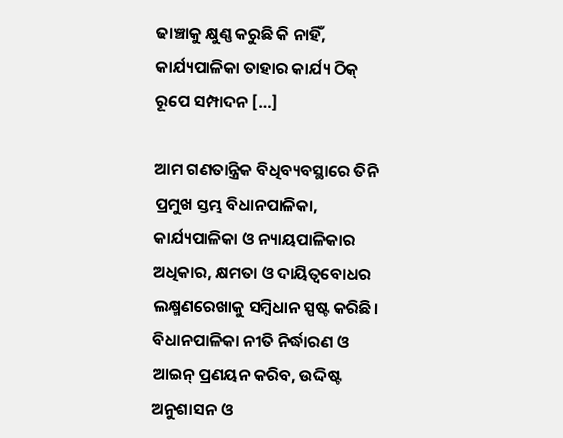ଢାଞ୍ଚାକୁ କ୍ଷୁଣ୍ଣ କରୁଛି କି ନାହିଁ, କାର୍ଯ୍ୟପାଳିକା ତାହାର କାର୍ଯ୍ୟ ଠିକ୍‌‌ ରୂପେ ସମ୍ପାଦନ […]

ଆମ ଗଣତାନ୍ତ୍ରିକ ବିଧିବ୍ୟବସ୍ଥାରେ ତିନି ପ୍ରମୁଖ ସ୍ତମ୍ଭ ବିଧାନପାଳିକା, କାର୍ଯ୍ୟପାଳିକା ଓ ନ୍ୟାୟପାଳିକାର ଅଧିକାର, କ୍ଷମତା ଓ ଦାୟିତ୍ୱବୋଧର ଲକ୍ଷ୍ମଣରେଖାକୁ ସମ୍ବିଧାନ ସ୍ପଷ୍ଟ କରିଛି। ବିଧାନପାଳିକା ନୀତି ନିର୍ଦ୍ଧାରଣ ଓ ଆଇନ୍‌‌ ପ୍ରଣୟନ କରିବ, ଉଦ୍ଦିଷ୍ଟ ଅନୁଶାସନ ଓ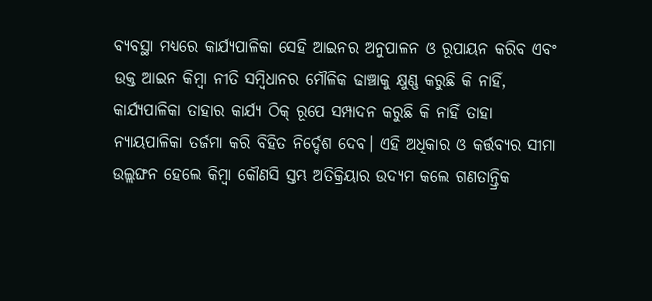ବ୍ୟବସ୍ଥା ମଧ୍ୟରେ କାର୍ଯ୍ୟପାଳିକା ସେହି ଆଇନର ଅନୁପାଳନ ଓ ରୂପାୟନ କରିବ ଏବଂ ଉକ୍ତ ଆଇନ କିମ୍ବା ନୀତି ସମ୍ବିଧାନର ମୌଳିକ ଢାଞ୍ଚାକୁ କ୍ଷୁଣ୍ଣ କରୁଛି କି ନାହିଁ, କାର୍ଯ୍ୟପାଳିକା ତାହାର କାର୍ଯ୍ୟ ଠିକ୍‌‌ ରୂପେ ସମ୍ପାଦନ କରୁଛି କି ନାହିଁ ତାହା ନ୍ୟାୟପାଳିକା ତର୍ଜମା କରି ବିହିତ ନିର୍ଦ୍ଦେଶ ଦେବ। ଏହି ଅଧିକାର ଓ କର୍ତ୍ତବ୍ୟର ସୀମା ଉଲ୍ଲଙ୍ଘନ ହେଲେ କିମ୍ବା କୌଣସି ସ୍ତମ୍ଭ ଅତିକ୍ରିୟାର ଉଦ୍ୟମ କଲେ ଗଣତାନ୍ତ୍ରିକ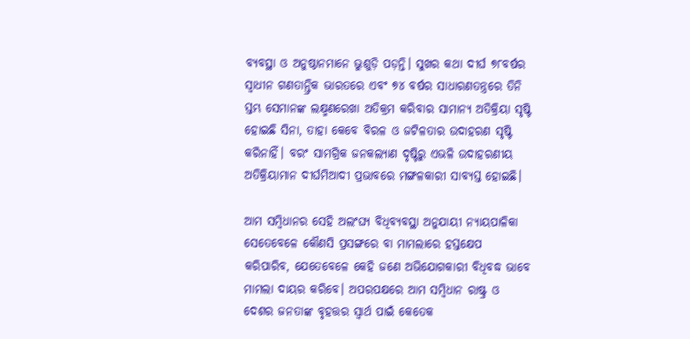ବ୍ୟବସ୍ଥା ଓ ଅନୁଷ୍ଠାନମାନେ ଭୁଶୁଡ଼ି ପଡ଼ନ୍ତି। ସୁଖର କଥା ଦୀର୍ଘ ୭୮ବର୍ଷର ସ୍ୱାଧୀନ ଗଣତାନ୍ତ୍ରିକ ଭାରତରେ ଏବଂ ୭୪ ବର୍ଷର ସାଧାରଣତନ୍ତ୍ରରେ ତିନି ସ୍ତମ୍ଭ ସେମାନଙ୍କ ଲକ୍ଷ୍ମଣରେଖା ଅତିକ୍ରମ କରିବାର ସାମାନ୍ୟ ଅତିକ୍ରିୟା ସୃଷ୍ଟି ହୋଇଛି ସିନା, ତାହା କେବେ ବିରଳ ଓ ଜଟିଳତାର ଉଦାହରଣ ସୃଷ୍ଟି କରିନାହିଁ। ବରଂ ସାମଗ୍ରିକ ଜନକଲ୍ୟାଣ ଦୃଷ୍ଟିରୁ ଏଭଳି ଉଦାହରଣୀୟ ଅତିକ୍ରିୟାମାନ ଦୀର୍ଘମିଆଦୀ ପ୍ରଭାବରେ ମଙ୍ଗଳକାରୀ ସାବ୍ୟସ୍ତ ହୋଇଛି।

ଆମ ସମ୍ବିଧାନର ସେହି ଅଲଂଘ୍ୟ ବିଧିବ୍ୟବସ୍ଥା ଅନୁଯାୟୀ ନ୍ୟାୟପାଳିକା ସେତେବେଳେ କୌଣସି ପ୍ରସଙ୍ଗରେ ବା ମାମଲାରେ ହସ୍ତକ୍ଷେପ କରିପାରିବ, ଯେତେବେଳେ କେହି ଜଣେ ଅଭିଯୋଗକାରୀ ବିଧିବଦ୍ଧ ଭାବେ ମାମଲା ଦାୟର କରିବେ। ଅପରପକ୍ଷରେ ଆମ ସମ୍ବିଧାନ ରାଷ୍ଟ୍ର ଓ ଦେଶର ଜନତାଙ୍କ ବୃହତ୍ତର ସ୍ୱାର୍ଥ ପାଇଁ କେତେକ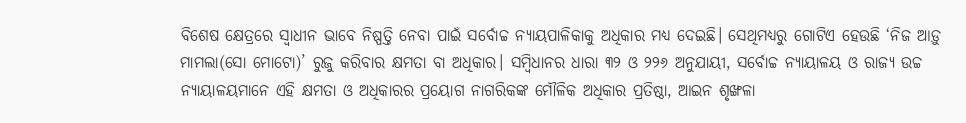ବିଶେଷ କ୍ଷେତ୍ରରେ ସ୍ୱାଧୀନ ଭାବେ ନିଷ୍ପତ୍ତି ନେବା ପାଇଁ ସର୍ବୋଚ୍ଚ ନ୍ୟାୟପାଳିକାକୁ ଅଧିକାର ମଧ୍ୟ ଦେଇଛି। ସେଥିମଧ୍ୟରୁ ଗୋଟିଏ ହେଉଛି ‘ନିଜ ଆଡ଼ୁ ମାମଲା(ସୋ ମୋଟୋ)’ ରୁଜୁ କରିବାର କ୍ଷମତା ବା ଅଧିକାର। ସମ୍ବିଧାନର ଧାରା ୩୨ ଓ ୨୨୬ ଅନୁଯାୟୀ, ସର୍ବୋଚ୍ଚ ନ୍ୟାୟାଳୟ ଓ ରାଜ୍ୟ ଉଚ୍ଚ ନ୍ୟାୟାଳୟମାନେ ଏହି କ୍ଷମତା ଓ ଅଧିକାରର ପ୍ରୟୋଗ ନାଗରିକଙ୍କ ମୌଳିକ ଅଧିକାର ପ୍ରତିଷ୍ଠା, ଆଇନ ଶୃଙ୍ଖଳା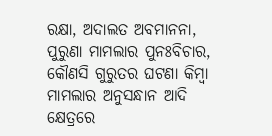ରକ୍ଷା, ଅଦାଲତ ଅବମାନନା, ପୁରୁଣା ମାମଲାର ପୁନଃବିଚାର, କୌଣସି ଗୁରୁତର ଘଟଣା କିମ୍ବା ମାମଲାର ଅନୁସନ୍ଧାନ ଆଦି କ୍ଷେତ୍ରରେ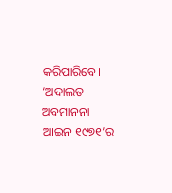କରିପାରିବେ। ‘ଅଦାଲତ ଅବମାନନା ଆଇନ ୧୯୭୧’ର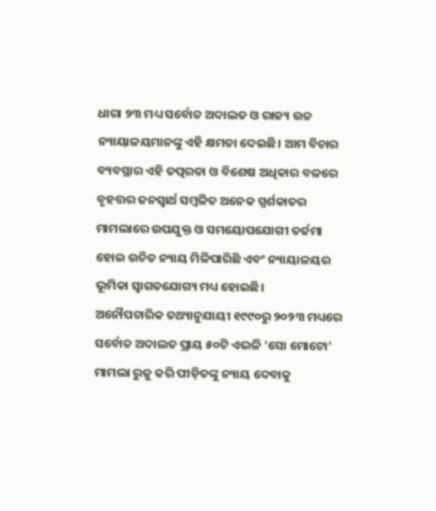ଧାରା ୨୩ ମଧ୍ୟ ସର୍ବୋଚ୍ଚ ଅଦାଲତ ଓ ରାଜ୍ୟ ଉଚ୍ଚ ନ୍ୟାୟାଳୟମାନଙ୍କୁ ଏହି କ୍ଷମତା ଦେଇଛି। ଆମ ବିଚାର ବ୍ୟବସ୍ଥାର ଏହି ତତ୍ପରତା ଓ ବିଶେଷ ଅଧିକାର ବଳରେ ବୃହତ୍ତର ଜନସ୍ୱାର୍ଥ ସମ୍ବଳିତ ଅନେକ ସ୍ପର୍ଶକାତର ମାମଲାରେ ଉପଯୁକ୍ତ ଓ ସମୟୋପଯୋଗୀ ତର୍ଜମା ହୋଇ ଉଚିତ ନ୍ୟାୟ ମିଳିପାରିଛି ଏବଂ ନ୍ୟାୟାଳୟର ଭୂମିକା ସ୍ୱାଗତଯୋଗ୍ୟ ମଧ୍ୟ ହୋଇଛି।
ଅନୌପଚାରିକ ତଥ୍ୟାନୁଯାୟୀ ୧୯୯୦ରୁ ୨୦୨୩ ମଧ୍ୟରେ ସର୍ବୋଚ୍ଚ ଅଦାଲତ ପ୍ରାୟ ୫୦ଟି ଏଭଳି ‘ସୋ ମୋଟୋ’ ମାମଲା ରୁଜୁ କରି ପୀଡ଼ିତଙ୍କୁ ନ୍ୟାୟ ଦେବାକୁ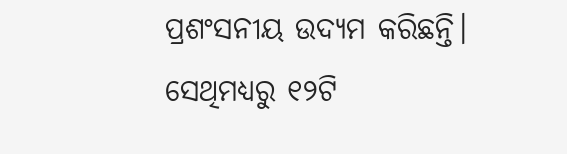ପ୍ରଶଂସନୀୟ ଉଦ୍ୟମ କରିଛନ୍ତି। ସେଥିମଧ୍ୟରୁ ୧୨ଟି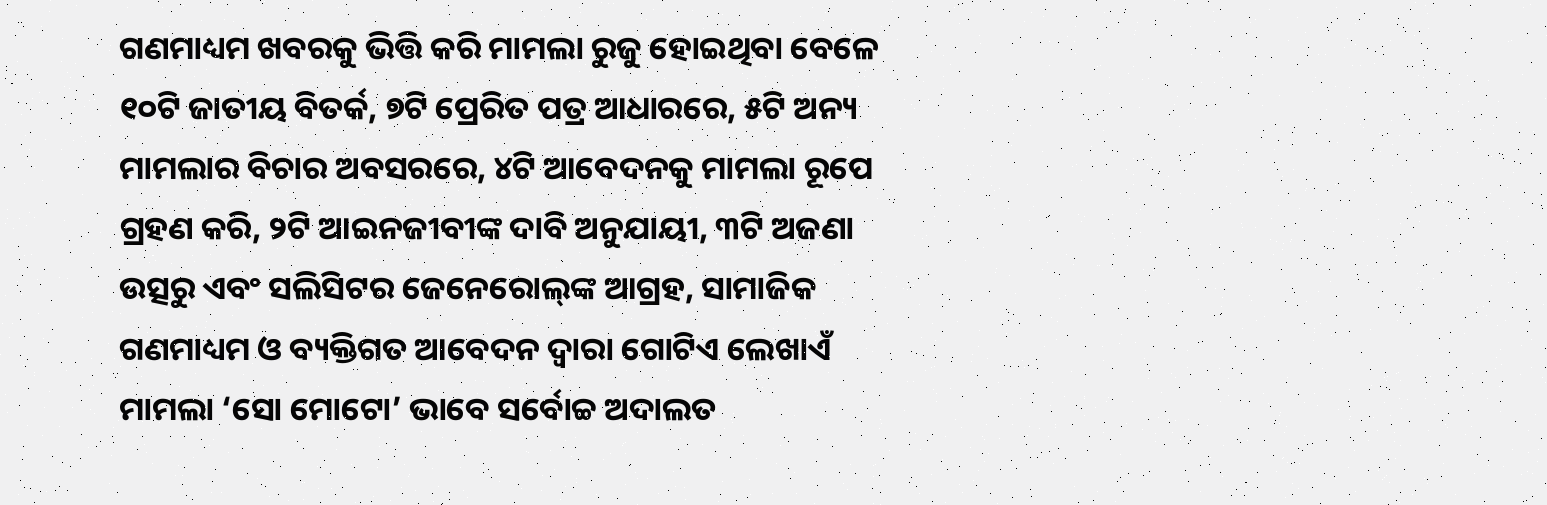ଗଣମାଧ୍ୟମ ଖବରକୁ ଭିତ୍ତି କରି ମାମଲା ରୁଜୁ ହୋଇଥିବା ବେଳେ ୧୦ଟି ଜାତୀୟ ବିତର୍କ, ୭ଟି ପ୍ରେରିତ ପତ୍ର ଆଧାରରେ, ୫ଟି ଅନ୍ୟ ମାମଲାର ବିଚାର ଅବସରରେ, ୪ଟି ଆବେଦନକୁ ମାମଲା ରୂପେ ଗ୍ରହଣ କରି, ୨ଟି ଆଇନଜୀବୀଙ୍କ ଦାବି ଅନୁଯାୟୀ, ୩ଟି ଅଜଣା ଉତ୍ସରୁ ଏବଂ ସଲିସିଟର ଜେନେରୋଲ୍‌‌ଙ୍କ ଆଗ୍ରହ, ସାମାଜିକ ଗଣମାଧ୍ୟମ ଓ ବ୍ୟକ୍ତିଗତ ଆବେଦନ ଦ୍ୱାରା ଗୋଟିଏ ଲେଖାଏଁ ମାମଲା ‘ସୋ ମୋଟୋ’ ଭାବେ ସର୍ବୋଚ୍ଚ ଅଦାଲତ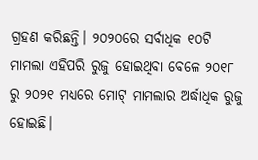ଗ୍ରହଣ କରିଛନ୍ତି। ୨୦୨୦ରେ ସର୍ବାଧିକ ୧୦ଟି ମାମଲା ଏହିପରି ରୁଜୁ ହୋଇଥିବା ବେଳେ ୨୦୧୮ ରୁ ୨୦୨୧ ମଧ୍ୟରେ ମୋଟ୍‌‌ ମାମଲାର ଅର୍ଦ୍ଧାଧିକ ରୁଜୁ ହୋଇଛି।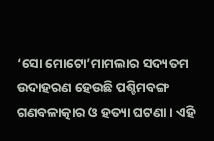‘ସୋ ମୋଟୋ’ମାମଲାର ସଦ୍ୟତମ ଉଦାହରଣ ହେଉଛି ପଶ୍ଚିମବଙ୍ଗ ଗଣବଳାତ୍କାର ଓ ହତ୍ୟା ଘଟଣା। ଏହି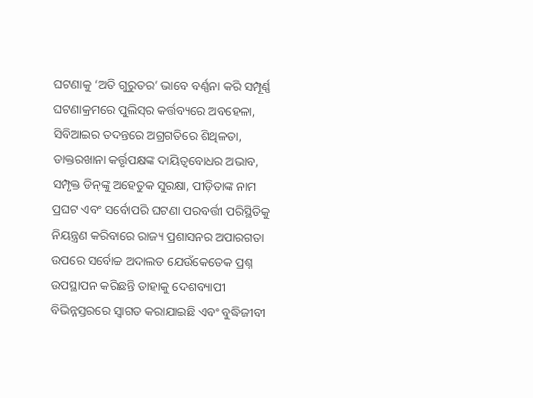ଘଟଣାକୁ ‘ଅତି ଗୁରୁତର’ ଭାବେ ବର୍ଣ୍ଣନା କରି ସମ୍ପୂର୍ଣ୍ଣ ଘଟଣାକ୍ରମରେ ପୁଲିସ୍‌‌ର କର୍ତ୍ତବ୍ୟରେ ଅବହେଳା, ସିବିଆଇର ତଦନ୍ତରେ ଅଗ୍ରଗତିରେ ଶିଥିଳତା, ଡାକ୍ତରଖାନା କର୍ତ୍ତୃପକ୍ଷଙ୍କ ଦାୟିତ୍ୱବୋଧର ଅଭାବ, ସମ୍ପୃକ୍ତ ଡିନ୍‌‌ଙ୍କୁ ଅହେତୁକ ସୁରକ୍ଷା, ପୀଡ଼ିତାଙ୍କ ନାମ ପ୍ରଘଟ ଏବଂ ସର୍ବୋପରି ଘଟଣା ପରବର୍ତ୍ତୀ ପରିସ୍ଥିତିକୁ ନିୟନ୍ତ୍ରଣ କରିବାରେ ରାଜ୍ୟ ପ୍ରଶାସନର ଅପାରଗତା ଉପରେ ସର୍ବୋଚ୍ଚ ଅଦାଲତ ଯେଉଁକେତେକ ପ୍ରଶ୍ନ ଉପସ୍ଥାପନ କରିଛନ୍ତି ତାହାକୁ ଦେଶବ୍ୟାପୀ ବିଭିନ୍ନସ୍ତରରେ ସ୍ୱାଗତ କରାଯାଇଛି ଏବଂ ବୁଦ୍ଧିଜୀବୀ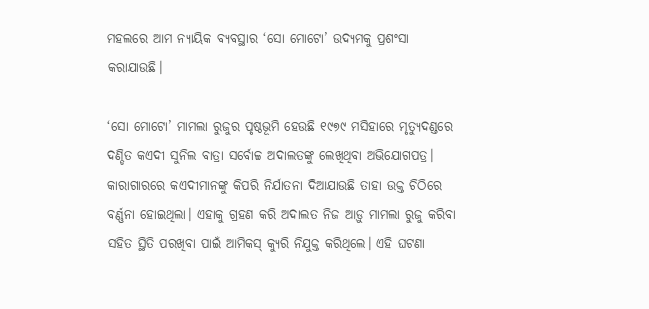ମହଲରେ ଆମ ନ୍ୟାୟିକ ବ୍ୟବସ୍ଥାର ‘ସୋ ମୋଟୋ’ ଉଦ୍ୟମକୁ ପ୍ରଶଂସା କରାଯାଉଛି।

‘ସୋ ମୋଟୋ’ ମାମଲା ରୁଜୁର ପୃଷ୍ଠଭୂମି ହେଉଛି ୧୯୭୯ ମସିହାରେ ମୃତ୍ୟୁଦଣ୍ଡରେ ଦଣ୍ଡିତ କଏଦୀ ସୁନିଲ ବାତ୍ରା ସର୍ବୋଚ୍ଚ ଅଦାଲତଙ୍କୁ ଲେଖିଥିବା ଅଭିଯୋଗପତ୍ର। କାରାଗାରରେ କଏଦୀମାନଙ୍କୁ କିପରି ନିର୍ଯାତନା ଦିଆଯାଉଛି ତାହା ଉକ୍ତ ଚିଠିରେ ବର୍ଣ୍ଣନା ହୋଇଥିଲା। ଏହାକୁ ଗ୍ରହଣ କରି ଅଦାଲତ ନିଜ ଆଡ଼ୁ ମାମଲା ରୁଜୁ କରିବା ସହିତ ସ୍ଥିତି ପରଖିବା ପାଇଁ ଆମିକସ୍‌‌ କ୍ୟୁରି ନିଯୁକ୍ତ କରିଥିଲେ। ଏହି ଘଟଣା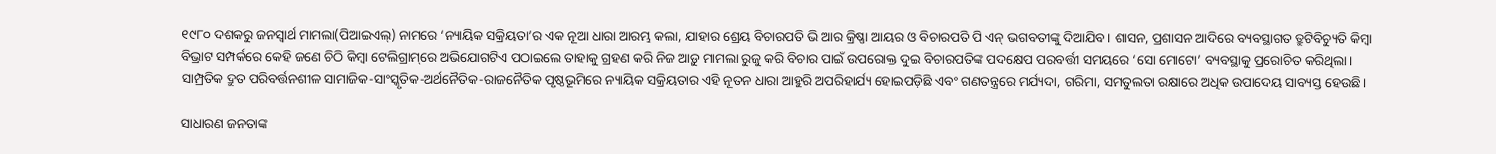୧୯୮୦ ଦଶକରୁ ଜନସ୍ୱାର୍ଥ ମାମଲା(ପିଆଇଏଲ୍‌‌) ନାମରେ ‘ନ୍ୟାୟିକ ସକ୍ରିୟତା’ର ଏକ ନୂଆ ଧାରା ଆରମ୍ଭ କଲା, ଯାହାର ଶ୍ରେୟ ବିଚାରପତି ଭି ଆର କ୍ରିଷ୍ଣା ଆୟର ଓ ବିଚାରପତି ପି ଏନ୍‌‌ ଭଗବତୀଙ୍କୁ ଦିଆଯିବ। ଶାସନ, ପ୍ରଶାସନ ଆଦିରେ ବ୍ୟବସ୍ଥାଗତ ତ୍ରୁଟିବିଚ୍ୟୁତି କିମ୍ବା ବିଭ୍ରାଟ ସମ୍ପର୍କରେ କେହି ଜଣେ ଚିଠି କିମ୍ବା ଟେଲିଗ୍ରାମ୍‌‌ରେ ଅଭିଯୋଗଟିଏ ପଠାଇଲେ ତାହାକୁ ଗ୍ରହଣ କରି ନିଜ ଆଡ଼ୁ ମାମଲା ରୁଜୁ କରି ବିଚାର ପାଇଁ ଉପରୋକ୍ତ ଦୁଇ ବିଚାରପତିଙ୍କ ପଦକ୍ଷେପ ପରବର୍ତ୍ତୀ ସମୟରେ ‘ସୋ ମୋଟୋ’ ବ୍ୟବସ୍ଥାକୁ ପ୍ରରୋଚିତ କରିଥିଲା। ସାମ୍ପ୍ରତିକ ଦ୍ରୁତ ପରିବର୍ତ୍ତନଶୀଳ ସାମାଜିକ-ସାଂସ୍କୃତିକ-ଅର୍ଥନୈତିକ-ରାଜନୈତିକ ପୃଷ୍ଠଭୂମିରେ ନ୍ୟାୟିକ ସକ୍ରିୟତାର ଏହି ନୂତନ ଧାରା ଆହୁରି ଅପରିହାର୍ଯ୍ୟ ହୋଇପଡ଼ିଛି ଏବଂ ଗଣତନ୍ତ୍ରରେ ମର୍ଯ୍ୟଦା, ଗରିମା, ସମତୁଲତା ରକ୍ଷାରେ ଅଧିକ ଉପାଦେୟ ସାବ୍ୟସ୍ତ ହେଉଛି।

ସାଧାରଣ ଜନତାଙ୍କ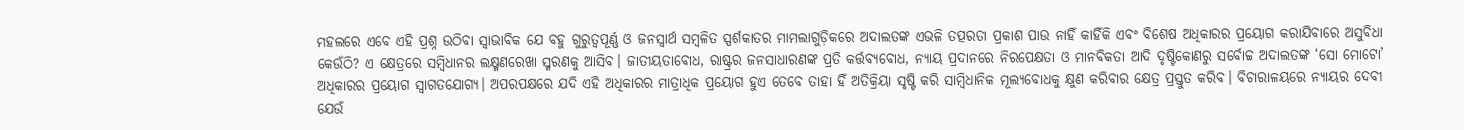ମହଲରେ ଏବେ ଏହି ପ୍ରଶ୍ନ ଉଠିବା ସ୍ୱାଭାବିକ ଯେ ବହୁ ଗୁରୁତ୍ୱପୂର୍ଣ୍ଣ ଓ ଜନସ୍ୱାର୍ଥ ସମ୍ବଳିତ ସ୍ପର୍ଶକାତର ମାମଲାଗୁଡ଼ିକରେ ଅଦାଲତଙ୍କ ଏଭଳି ତତ୍ପରତା ପ୍ରକାଶ ପାଉ ନାହିଁ କାହିଁକି ଏବଂ ବିଶେଷ ଅଧିକାରର ପ୍ରୟୋଗ କରାଯିବାରେ ଅସୁବିଧା କେଉଁଠି? ଏ କ୍ଷେତ୍ରରେ ସମ୍ବିଧାନର ଲକ୍ଷ୍ମଣରେଖା ସ୍ମରଣକୁ ଆସିବ। ଜାତୀୟତାବୋଧ, ରାଷ୍ଟ୍ରର ଜନସାଧାରଣଙ୍କ ପ୍ରତି କର୍ତ୍ତବ୍ୟବୋଧ, ନ୍ୟାୟ ପ୍ରଦାନରେ ନିରପେକ୍ଷତା ଓ ମାନବିକତା ଆଦି ଦୃଷ୍ଟିକୋଣରୁ ସର୍ବୋଚ୍ଚ ଅଦାଲତଙ୍କ ‘ସୋ ମୋଟୋ’ ଅଧିକାରର ପ୍ରୟୋଗ ସ୍ୱାଗତଯୋଗ୍ୟ। ଅପରପକ୍ଷରେ ଯଦି ଏହି ଅଧିକାରର ମାତ୍ରାଧିକ ପ୍ରୟୋଗ ହୁଏ ତେବେ ତାହା ହିଁ ଅତିକ୍ରିୟା ସୃଷ୍ଟି କରି ସାମ୍ବିଧାନିକ ମୂଲ୍ୟବୋଧକୁ କ୍ଷୁଣ କରିବାର କ୍ଷେତ୍ର ପ୍ରସ୍ତୁତ କରିବ। ବିଚାରାଳୟରେ ନ୍ୟାୟର ଦେବୀ ଯେଉଁ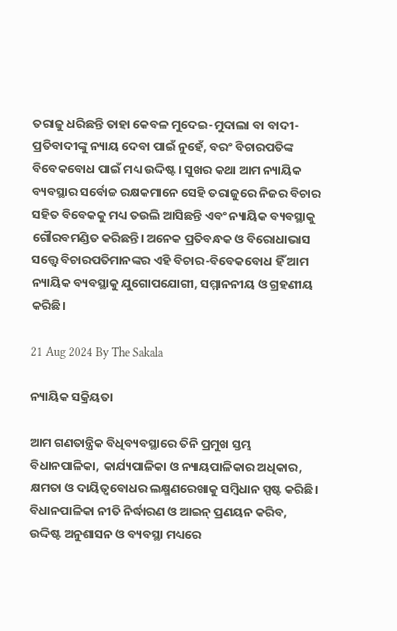ତରାଜୁ ଧରିଛନ୍ତି ତାହା କେବଳ ମୁଦେଇ-ମୁଦାଲା ବା ବାଦୀ-ପ୍ରତିବାଦୀଙ୍କୁ ନ୍ୟାୟ ଦେବା ପାଇଁ ନୁହେଁ, ବରଂ ବିଚାରପତିଙ୍କ ବିବେକବୋଧ ପାଇଁ ମଧ୍ୟ ଉଦ୍ଦିଷ୍ଟ। ସୁଖର କଥା ଆମ ନ୍ୟାୟିକ ବ୍ୟବସ୍ଥାର ସର୍ବୋଚ୍ଚ ରକ୍ଷକମାନେ ସେହି ତରାଜୁରେ ନିଜର ବିଚାର ସହିତ ବିବେକକୁ ମଧ୍ୟ ତଉଲି ଆସିଛନ୍ତି ଏବଂ ନ୍ୟାୟିକ ବ୍ୟବସ୍ଥାକୁ ଗୌରବମଣ୍ଡିତ କରିଛନ୍ତି। ଅନେକ ପ୍ରତିବନ୍ଧକ ଓ ବିରୋଧାଭାସ ସତ୍ତ୍ବେ ବିଚାରପତିମାନଙ୍କର ଏହି ବିଚାର-ବିବେକବୋଧ ହିଁ ଆମ ନ୍ୟାୟିକ ବ୍ୟବସ୍ଥାକୁ ଯୁଗୋପଯୋଗୀ, ସମ୍ମାନନୀୟ ଓ ଗ୍ରହଣୀୟ କରିଛି।

21 Aug 2024 By The Sakala

ନ୍ୟାୟିକ ସକ୍ରିୟତା

ଆମ ଗଣତାନ୍ତ୍ରିକ ବିଧିବ୍ୟବସ୍ଥାରେ ତିନି ପ୍ରମୁଖ ସ୍ତମ୍ଭ ବିଧାନପାଳିକା, କାର୍ଯ୍ୟପାଳିକା ଓ ନ୍ୟାୟପାଳିକାର ଅଧିକାର, କ୍ଷମତା ଓ ଦାୟିତ୍ୱବୋଧର ଲକ୍ଷ୍ମଣରେଖାକୁ ସମ୍ବିଧାନ ସ୍ପଷ୍ଟ କରିଛି। ବିଧାନପାଳିକା ନୀତି ନିର୍ଦ୍ଧାରଣ ଓ ଆଇନ୍‌‌ ପ୍ରଣୟନ କରିବ, ଉଦ୍ଦିଷ୍ଟ ଅନୁଶାସନ ଓ ବ୍ୟବସ୍ଥା ମଧ୍ୟରେ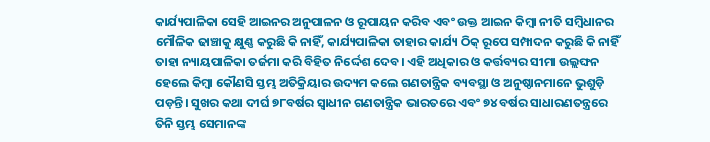କାର୍ଯ୍ୟପାଳିକା ସେହି ଆଇନର ଅନୁପାଳନ ଓ ରୂପାୟନ କରିବ ଏବଂ ଉକ୍ତ ଆଇନ କିମ୍ବା ନୀତି ସମ୍ବିଧାନର ମୌଳିକ ଢାଞ୍ଚାକୁ କ୍ଷୁଣ୍ଣ କରୁଛି କି ନାହିଁ, କାର୍ଯ୍ୟପାଳିକା ତାହାର କାର୍ଯ୍ୟ ଠିକ୍‌‌ ରୂପେ ସମ୍ପାଦନ କରୁଛି କି ନାହିଁ ତାହା ନ୍ୟାୟପାଳିକା ତର୍ଜମା କରି ବିହିତ ନିର୍ଦ୍ଦେଶ ଦେବ। ଏହି ଅଧିକାର ଓ କର୍ତ୍ତବ୍ୟର ସୀମା ଉଲ୍ଲଙ୍ଘନ ହେଲେ କିମ୍ବା କୌଣସି ସ୍ତମ୍ଭ ଅତିକ୍ରିୟାର ଉଦ୍ୟମ କଲେ ଗଣତାନ୍ତ୍ରିକ ବ୍ୟବସ୍ଥା ଓ ଅନୁଷ୍ଠାନମାନେ ଭୁଶୁଡ଼ି ପଡ଼ନ୍ତି। ସୁଖର କଥା ଦୀର୍ଘ ୭୮ବର୍ଷର ସ୍ୱାଧୀନ ଗଣତାନ୍ତ୍ରିକ ଭାରତରେ ଏବଂ ୭୪ ବର୍ଷର ସାଧାରଣତନ୍ତ୍ରରେ ତିନି ସ୍ତମ୍ଭ ସେମାନଙ୍କ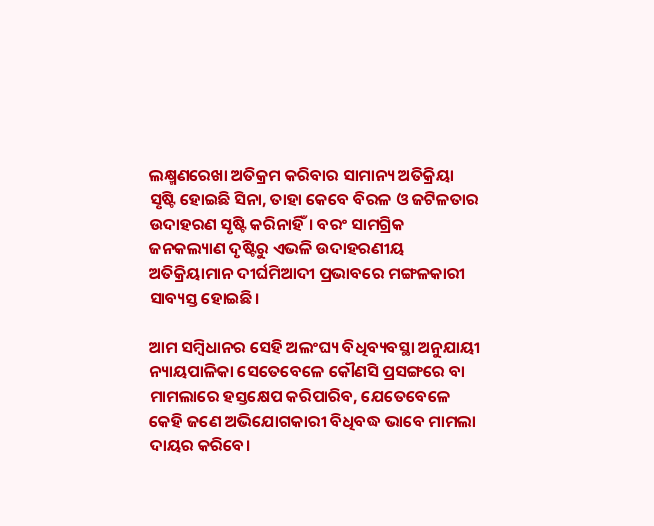ଲକ୍ଷ୍ମଣରେଖା ଅତିକ୍ରମ କରିବାର ସାମାନ୍ୟ ଅତିକ୍ରିୟା ସୃଷ୍ଟି ହୋଇଛି ସିନା, ତାହା କେବେ ବିରଳ ଓ ଜଟିଳତାର ଉଦାହରଣ ସୃଷ୍ଟି କରିନାହିଁ। ବରଂ ସାମଗ୍ରିକ ଜନକଲ୍ୟାଣ ଦୃଷ୍ଟିରୁ ଏଭଳି ଉଦାହରଣୀୟ ଅତିକ୍ରିୟାମାନ ଦୀର୍ଘମିଆଦୀ ପ୍ରଭାବରେ ମଙ୍ଗଳକାରୀ ସାବ୍ୟସ୍ତ ହୋଇଛି।

ଆମ ସମ୍ବିଧାନର ସେହି ଅଲଂଘ୍ୟ ବିଧିବ୍ୟବସ୍ଥା ଅନୁଯାୟୀ ନ୍ୟାୟପାଳିକା ସେତେବେଳେ କୌଣସି ପ୍ରସଙ୍ଗରେ ବା ମାମଲାରେ ହସ୍ତକ୍ଷେପ କରିପାରିବ, ଯେତେବେଳେ କେହି ଜଣେ ଅଭିଯୋଗକାରୀ ବିଧିବଦ୍ଧ ଭାବେ ମାମଲା ଦାୟର କରିବେ।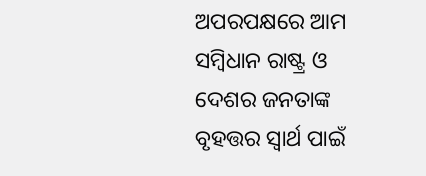ଅପରପକ୍ଷରେ ଆମ ସମ୍ବିଧାନ ରାଷ୍ଟ୍ର ଓ ଦେଶର ଜନତାଙ୍କ ବୃହତ୍ତର ସ୍ୱାର୍ଥ ପାଇଁ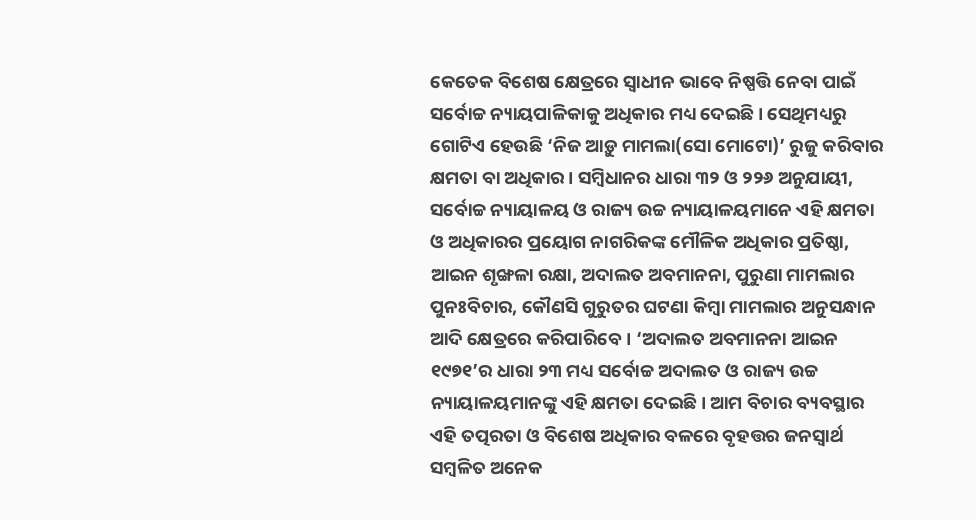କେତେକ ବିଶେଷ କ୍ଷେତ୍ରରେ ସ୍ୱାଧୀନ ଭାବେ ନିଷ୍ପତ୍ତି ନେବା ପାଇଁ ସର୍ବୋଚ୍ଚ ନ୍ୟାୟପାଳିକାକୁ ଅଧିକାର ମଧ୍ୟ ଦେଇଛି। ସେଥିମଧ୍ୟରୁ ଗୋଟିଏ ହେଉଛି ‘ନିଜ ଆଡ଼ୁ ମାମଲା(ସୋ ମୋଟୋ)’ ରୁଜୁ କରିବାର କ୍ଷମତା ବା ଅଧିକାର। ସମ୍ବିଧାନର ଧାରା ୩୨ ଓ ୨୨୬ ଅନୁଯାୟୀ, ସର୍ବୋଚ୍ଚ ନ୍ୟାୟାଳୟ ଓ ରାଜ୍ୟ ଉଚ୍ଚ ନ୍ୟାୟାଳୟମାନେ ଏହି କ୍ଷମତା ଓ ଅଧିକାରର ପ୍ରୟୋଗ ନାଗରିକଙ୍କ ମୌଳିକ ଅଧିକାର ପ୍ରତିଷ୍ଠା, ଆଇନ ଶୃଙ୍ଖଳା ରକ୍ଷା, ଅଦାଲତ ଅବମାନନା, ପୁରୁଣା ମାମଲାର ପୁନଃବିଚାର, କୌଣସି ଗୁରୁତର ଘଟଣା କିମ୍ବା ମାମଲାର ଅନୁସନ୍ଧାନ ଆଦି କ୍ଷେତ୍ରରେ କରିପାରିବେ। ‘ଅଦାଲତ ଅବମାନନା ଆଇନ ୧୯୭୧’ର ଧାରା ୨୩ ମଧ୍ୟ ସର୍ବୋଚ୍ଚ ଅଦାଲତ ଓ ରାଜ୍ୟ ଉଚ୍ଚ ନ୍ୟାୟାଳୟମାନଙ୍କୁ ଏହି କ୍ଷମତା ଦେଇଛି। ଆମ ବିଚାର ବ୍ୟବସ୍ଥାର ଏହି ତତ୍ପରତା ଓ ବିଶେଷ ଅଧିକାର ବଳରେ ବୃହତ୍ତର ଜନସ୍ୱାର୍ଥ ସମ୍ବଳିତ ଅନେକ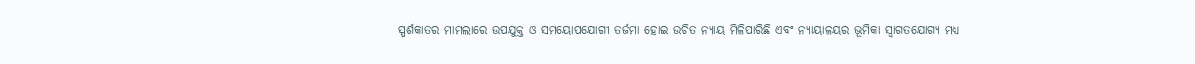ସ୍ପର୍ଶକାତର ମାମଲାରେ ଉପଯୁକ୍ତ ଓ ସମୟୋପଯୋଗୀ ତର୍ଜମା ହୋଇ ଉଚିତ ନ୍ୟାୟ ମିଳିପାରିଛି ଏବଂ ନ୍ୟାୟାଳୟର ଭୂମିକା ସ୍ୱାଗତଯୋଗ୍ୟ ମଧ୍ୟ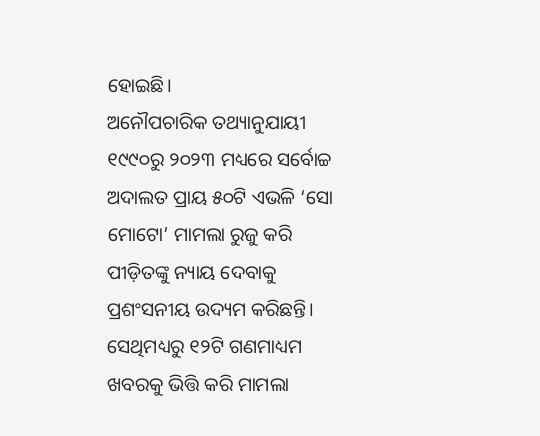ହୋଇଛି।
ଅନୌପଚାରିକ ତଥ୍ୟାନୁଯାୟୀ ୧୯୯୦ରୁ ୨୦୨୩ ମଧ୍ୟରେ ସର୍ବୋଚ୍ଚ ଅଦାଲତ ପ୍ରାୟ ୫୦ଟି ଏଭଳି ‘ସୋ ମୋଟୋ’ ମାମଲା ରୁଜୁ କରି ପୀଡ଼ିତଙ୍କୁ ନ୍ୟାୟ ଦେବାକୁ ପ୍ରଶଂସନୀୟ ଉଦ୍ୟମ କରିଛନ୍ତି। ସେଥିମଧ୍ୟରୁ ୧୨ଟି ଗଣମାଧ୍ୟମ ଖବରକୁ ଭିତ୍ତି କରି ମାମଲା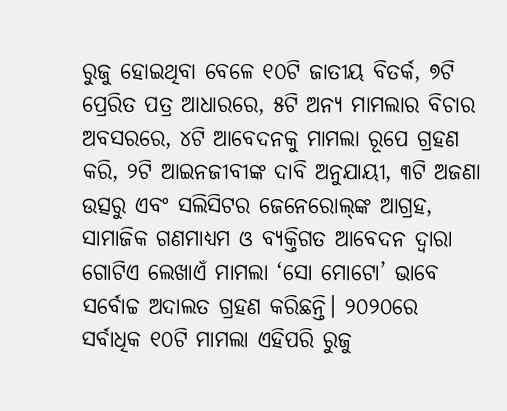ରୁଜୁ ହୋଇଥିବା ବେଳେ ୧୦ଟି ଜାତୀୟ ବିତର୍କ, ୭ଟି ପ୍ରେରିତ ପତ୍ର ଆଧାରରେ, ୫ଟି ଅନ୍ୟ ମାମଲାର ବିଚାର ଅବସରରେ, ୪ଟି ଆବେଦନକୁ ମାମଲା ରୂପେ ଗ୍ରହଣ କରି, ୨ଟି ଆଇନଜୀବୀଙ୍କ ଦାବି ଅନୁଯାୟୀ, ୩ଟି ଅଜଣା ଉତ୍ସରୁ ଏବଂ ସଲିସିଟର ଜେନେରୋଲ୍‌‌ଙ୍କ ଆଗ୍ରହ, ସାମାଜିକ ଗଣମାଧ୍ୟମ ଓ ବ୍ୟକ୍ତିଗତ ଆବେଦନ ଦ୍ୱାରା ଗୋଟିଏ ଲେଖାଏଁ ମାମଲା ‘ସୋ ମୋଟୋ’ ଭାବେ ସର୍ବୋଚ୍ଚ ଅଦାଲତ ଗ୍ରହଣ କରିଛନ୍ତି। ୨୦୨୦ରେ ସର୍ବାଧିକ ୧୦ଟି ମାମଲା ଏହିପରି ରୁଜୁ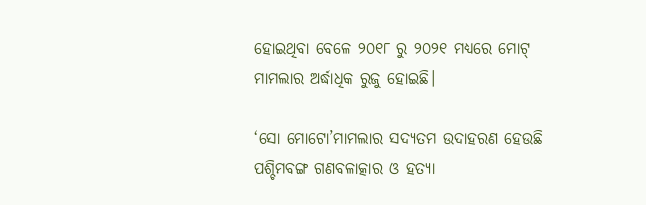ହୋଇଥିବା ବେଳେ ୨୦୧୮ ରୁ ୨୦୨୧ ମଧ୍ୟରେ ମୋଟ୍‌‌ ମାମଲାର ଅର୍ଦ୍ଧାଧିକ ରୁଜୁ ହୋଇଛି।

‘ସୋ ମୋଟୋ’ମାମଲାର ସଦ୍ୟତମ ଉଦାହରଣ ହେଉଛି ପଶ୍ଚିମବଙ୍ଗ ଗଣବଳାତ୍କାର ଓ ହତ୍ୟା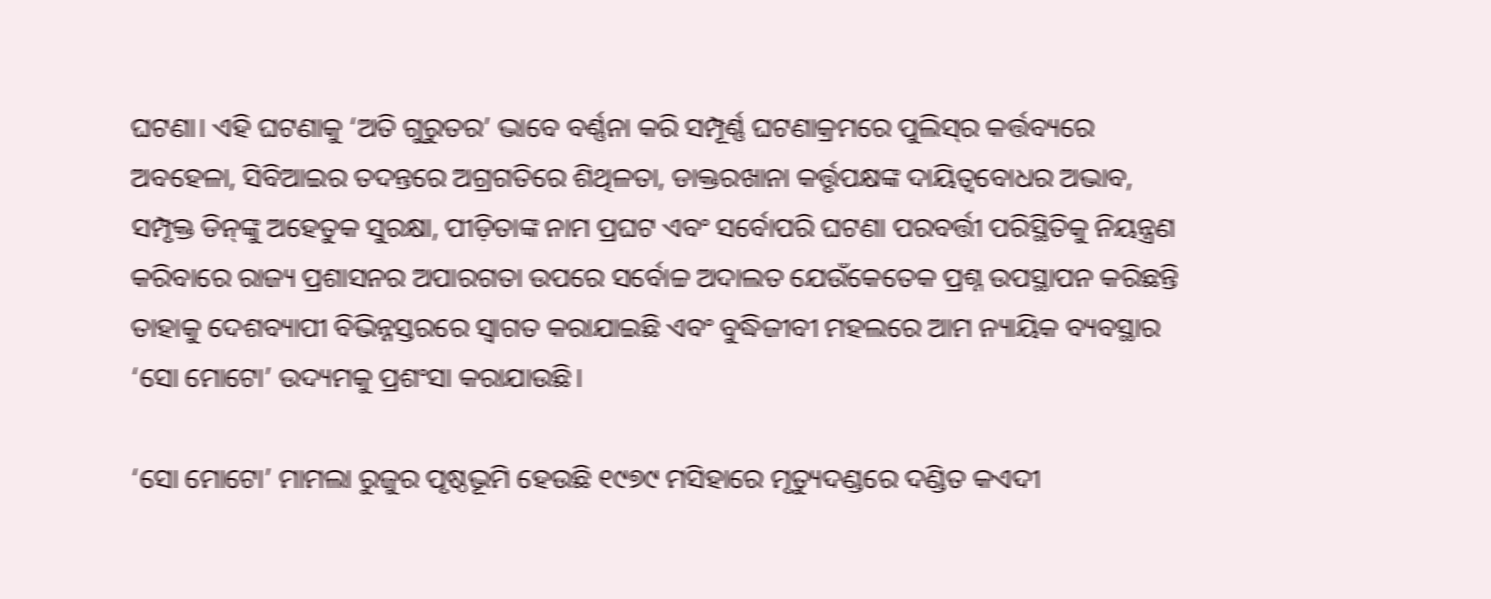ଘଟଣା। ଏହି ଘଟଣାକୁ ‘ଅତି ଗୁରୁତର’ ଭାବେ ବର୍ଣ୍ଣନା କରି ସମ୍ପୂର୍ଣ୍ଣ ଘଟଣାକ୍ରମରେ ପୁଲିସ୍‌‌ର କର୍ତ୍ତବ୍ୟରେ ଅବହେଳା, ସିବିଆଇର ତଦନ୍ତରେ ଅଗ୍ରଗତିରେ ଶିଥିଳତା, ଡାକ୍ତରଖାନା କର୍ତ୍ତୃପକ୍ଷଙ୍କ ଦାୟିତ୍ୱବୋଧର ଅଭାବ, ସମ୍ପୃକ୍ତ ଡିନ୍‌‌ଙ୍କୁ ଅହେତୁକ ସୁରକ୍ଷା, ପୀଡ଼ିତାଙ୍କ ନାମ ପ୍ରଘଟ ଏବଂ ସର୍ବୋପରି ଘଟଣା ପରବର୍ତ୍ତୀ ପରିସ୍ଥିତିକୁ ନିୟନ୍ତ୍ରଣ କରିବାରେ ରାଜ୍ୟ ପ୍ରଶାସନର ଅପାରଗତା ଉପରେ ସର୍ବୋଚ୍ଚ ଅଦାଲତ ଯେଉଁକେତେକ ପ୍ରଶ୍ନ ଉପସ୍ଥାପନ କରିଛନ୍ତି ତାହାକୁ ଦେଶବ୍ୟାପୀ ବିଭିନ୍ନସ୍ତରରେ ସ୍ୱାଗତ କରାଯାଇଛି ଏବଂ ବୁଦ୍ଧିଜୀବୀ ମହଲରେ ଆମ ନ୍ୟାୟିକ ବ୍ୟବସ୍ଥାର ‘ସୋ ମୋଟୋ’ ଉଦ୍ୟମକୁ ପ୍ରଶଂସା କରାଯାଉଛି।

‘ସୋ ମୋଟୋ’ ମାମଲା ରୁଜୁର ପୃଷ୍ଠଭୂମି ହେଉଛି ୧୯୭୯ ମସିହାରେ ମୃତ୍ୟୁଦଣ୍ଡରେ ଦଣ୍ଡିତ କଏଦୀ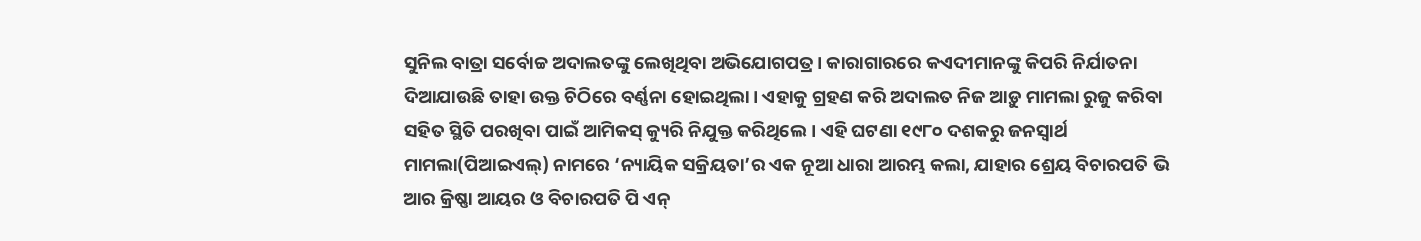ସୁନିଲ ବାତ୍ରା ସର୍ବୋଚ୍ଚ ଅଦାଲତଙ୍କୁ ଲେଖିଥିବା ଅଭିଯୋଗପତ୍ର। କାରାଗାରରେ କଏଦୀମାନଙ୍କୁ କିପରି ନିର୍ଯାତନା ଦିଆଯାଉଛି ତାହା ଉକ୍ତ ଚିଠିରେ ବର୍ଣ୍ଣନା ହୋଇଥିଲା। ଏହାକୁ ଗ୍ରହଣ କରି ଅଦାଲତ ନିଜ ଆଡ଼ୁ ମାମଲା ରୁଜୁ କରିବା ସହିତ ସ୍ଥିତି ପରଖିବା ପାଇଁ ଆମିକସ୍‌‌ କ୍ୟୁରି ନିଯୁକ୍ତ କରିଥିଲେ। ଏହି ଘଟଣା ୧୯୮୦ ଦଶକରୁ ଜନସ୍ୱାର୍ଥ ମାମଲା(ପିଆଇଏଲ୍‌‌) ନାମରେ ‘ନ୍ୟାୟିକ ସକ୍ରିୟତା’ର ଏକ ନୂଆ ଧାରା ଆରମ୍ଭ କଲା, ଯାହାର ଶ୍ରେୟ ବିଚାରପତି ଭି ଆର କ୍ରିଷ୍ଣା ଆୟର ଓ ବିଚାରପତି ପି ଏନ୍‌‌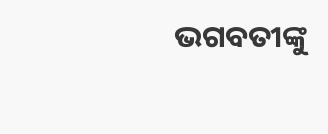ଭଗବତୀଙ୍କୁ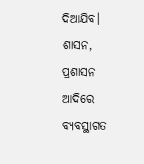ଦିଆଯିବ। ଶାସନ, ପ୍ରଶାସନ ଆଦିରେ ବ୍ୟବସ୍ଥାଗତ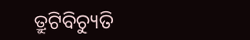ତ୍ରୁଟିବିଚ୍ୟୁତି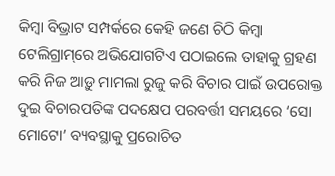କିମ୍ବା ବିଭ୍ରାଟ ସମ୍ପର୍କରେ କେହି ଜଣେ ଚିଠି କିମ୍ବା ଟେଲିଗ୍ରାମ୍‌‌ରେ ଅଭିଯୋଗଟିଏ ପଠାଇଲେ ତାହାକୁ ଗ୍ରହଣ କରି ନିଜ ଆଡ଼ୁ ମାମଲା ରୁଜୁ କରି ବିଚାର ପାଇଁ ଉପରୋକ୍ତ ଦୁଇ ବିଚାରପତିଙ୍କ ପଦକ୍ଷେପ ପରବର୍ତ୍ତୀ ସମୟରେ ‘ସୋ ମୋଟୋ’ ବ୍ୟବସ୍ଥାକୁ ପ୍ରରୋଚିତ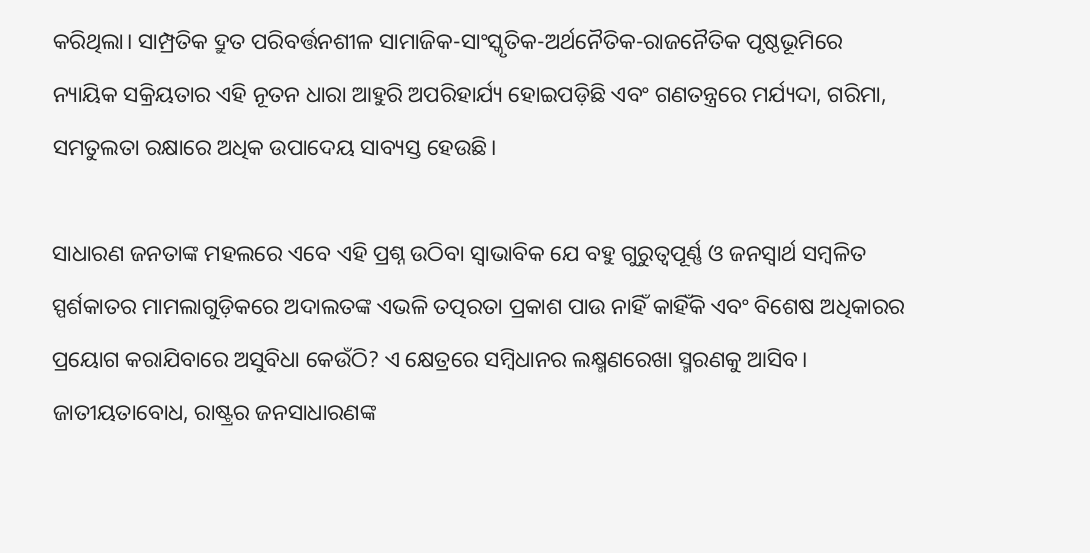କରିଥିଲା। ସାମ୍ପ୍ରତିକ ଦ୍ରୁତ ପରିବର୍ତ୍ତନଶୀଳ ସାମାଜିକ-ସାଂସ୍କୃତିକ-ଅର୍ଥନୈତିକ-ରାଜନୈତିକ ପୃଷ୍ଠଭୂମିରେ ନ୍ୟାୟିକ ସକ୍ରିୟତାର ଏହି ନୂତନ ଧାରା ଆହୁରି ଅପରିହାର୍ଯ୍ୟ ହୋଇପଡ଼ିଛି ଏବଂ ଗଣତନ୍ତ୍ରରେ ମର୍ଯ୍ୟଦା, ଗରିମା, ସମତୁଲତା ରକ୍ଷାରେ ଅଧିକ ଉପାଦେୟ ସାବ୍ୟସ୍ତ ହେଉଛି।

ସାଧାରଣ ଜନତାଙ୍କ ମହଲରେ ଏବେ ଏହି ପ୍ରଶ୍ନ ଉଠିବା ସ୍ୱାଭାବିକ ଯେ ବହୁ ଗୁରୁତ୍ୱପୂର୍ଣ୍ଣ ଓ ଜନସ୍ୱାର୍ଥ ସମ୍ବଳିତ ସ୍ପର୍ଶକାତର ମାମଲାଗୁଡ଼ିକରେ ଅଦାଲତଙ୍କ ଏଭଳି ତତ୍ପରତା ପ୍ରକାଶ ପାଉ ନାହିଁ କାହିଁକି ଏବଂ ବିଶେଷ ଅଧିକାରର ପ୍ରୟୋଗ କରାଯିବାରେ ଅସୁବିଧା କେଉଁଠି? ଏ କ୍ଷେତ୍ରରେ ସମ୍ବିଧାନର ଲକ୍ଷ୍ମଣରେଖା ସ୍ମରଣକୁ ଆସିବ। ଜାତୀୟତାବୋଧ, ରାଷ୍ଟ୍ରର ଜନସାଧାରଣଙ୍କ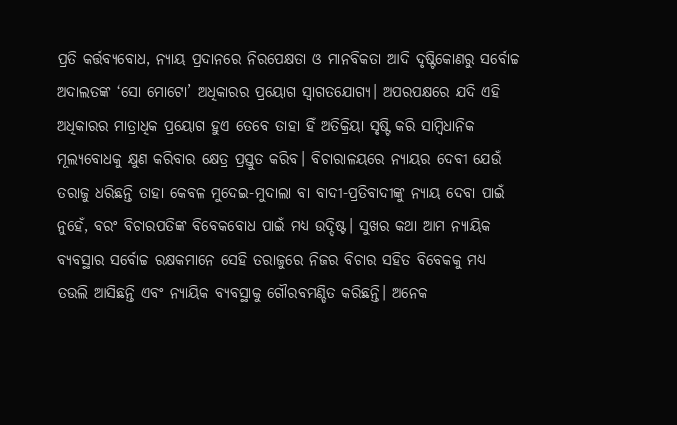ପ୍ରତି କର୍ତ୍ତବ୍ୟବୋଧ, ନ୍ୟାୟ ପ୍ରଦାନରେ ନିରପେକ୍ଷତା ଓ ମାନବିକତା ଆଦି ଦୃଷ୍ଟିକୋଣରୁ ସର୍ବୋଚ୍ଚ ଅଦାଲତଙ୍କ ‘ସୋ ମୋଟୋ’ ଅଧିକାରର ପ୍ରୟୋଗ ସ୍ୱାଗତଯୋଗ୍ୟ। ଅପରପକ୍ଷରେ ଯଦି ଏହି ଅଧିକାରର ମାତ୍ରାଧିକ ପ୍ରୟୋଗ ହୁଏ ତେବେ ତାହା ହିଁ ଅତିକ୍ରିୟା ସୃଷ୍ଟି କରି ସାମ୍ବିଧାନିକ ମୂଲ୍ୟବୋଧକୁ କ୍ଷୁଣ କରିବାର କ୍ଷେତ୍ର ପ୍ରସ୍ତୁତ କରିବ। ବିଚାରାଳୟରେ ନ୍ୟାୟର ଦେବୀ ଯେଉଁ ତରାଜୁ ଧରିଛନ୍ତି ତାହା କେବଳ ମୁଦେଇ-ମୁଦାଲା ବା ବାଦୀ-ପ୍ରତିବାଦୀଙ୍କୁ ନ୍ୟାୟ ଦେବା ପାଇଁ ନୁହେଁ, ବରଂ ବିଚାରପତିଙ୍କ ବିବେକବୋଧ ପାଇଁ ମଧ୍ୟ ଉଦ୍ଦିଷ୍ଟ। ସୁଖର କଥା ଆମ ନ୍ୟାୟିକ ବ୍ୟବସ୍ଥାର ସର୍ବୋଚ୍ଚ ରକ୍ଷକମାନେ ସେହି ତରାଜୁରେ ନିଜର ବିଚାର ସହିତ ବିବେକକୁ ମଧ୍ୟ ତଉଲି ଆସିଛନ୍ତି ଏବଂ ନ୍ୟାୟିକ ବ୍ୟବସ୍ଥାକୁ ଗୌରବମଣ୍ଡିତ କରିଛନ୍ତି। ଅନେକ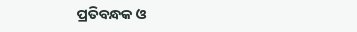ପ୍ରତିବନ୍ଧକ ଓ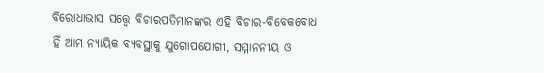ବିରୋଧାଭାସ ସତ୍ତ୍ବେ ବିଚାରପତିମାନଙ୍କର ଏହି ବିଚାର-ବିବେକବୋଧ ହିଁ ଆମ ନ୍ୟାୟିକ ବ୍ୟବସ୍ଥାକୁ ଯୁଗୋପଯୋଗୀ, ସମ୍ମାନନୀୟ ଓ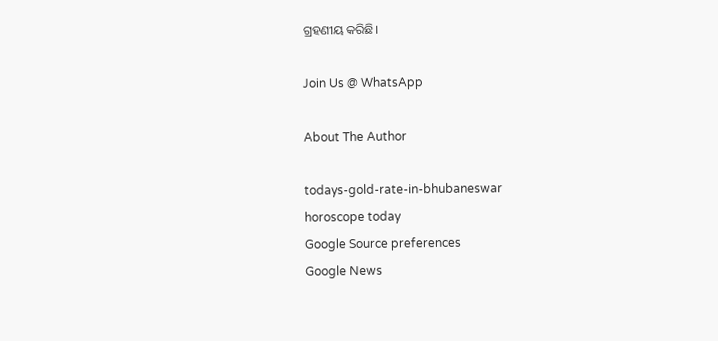ଗ୍ରହଣୀୟ କରିଛି।

Join Us @ WhatsApp

About The Author

todays-gold-rate-in-bhubaneswar
horoscope today
Google Source preferences
Google News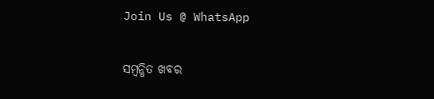Join Us @ WhatsApp

ସମ୍ବନ୍ଧିତ ଖବର